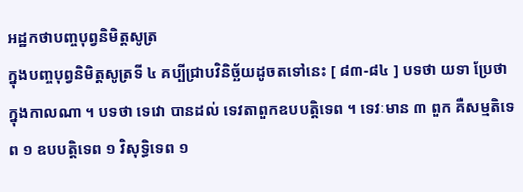អដ្ឋកថាបញ្ចបុព្វនិមិត្តសូត្រ
ក្នុងបញ្ចបុព្វនិមិត្តសូត្រទី ៤ គប្បីជ្រាបវិនិច្ឆ័យដូចតទៅនេះ [ ៨៣-៨៤ ] បទថា យទា ប្រែថា ក្នុងកាលណា ។ បទថា ទេវោ បានដល់ ទេវតាពួកឧបបត្តិទេព ។ ទេវៈមាន ៣ ពួក គឺសម្មតិទេព ១ ឧបបត្តិទេព ១ វិសុទ្ធិទេព ១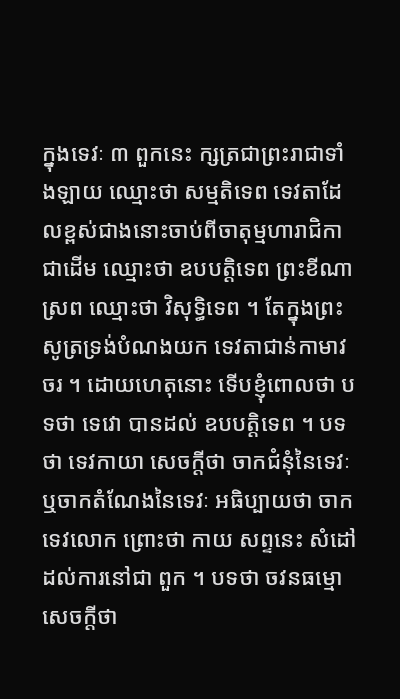ក្នុងទេវៈ ៣ ពួកនេះ ក្សត្រជាព្រះរាជាទាំងឡាយ ឈ្មោះថា សម្មតិទេព ទេវតាដែលខ្ពស់ជាងនោះចាប់ពីចាតុម្មហារាជិកាជាដើម ឈ្មោះថា ឧបបត្តិទេព ព្រះខីណាស្រព ឈ្មោះថា វិសុទ្ធិទេព ។ តែក្នុងព្រះសូត្រទ្រង់បំណងយក ទេវតាជាន់កាមាវចរ ។ ដោយហេតុនោះ ទើបខ្ញុំពោលថា បទថា ទេវោ បានដល់ ឧបបត្តិទេព ។ បទថា ទេវកាយា សេចក្តីថា ចាកជំនុំនៃទេវៈ ឬចាកតំណែងនៃទេវៈ អធិប្បាយថា ចាកទេវលោក ព្រោះថា កាយ សព្ទនេះ សំដៅដល់ការនៅជា ពួក ។ បទថា ចវនធម្មោ សេចក្តីថា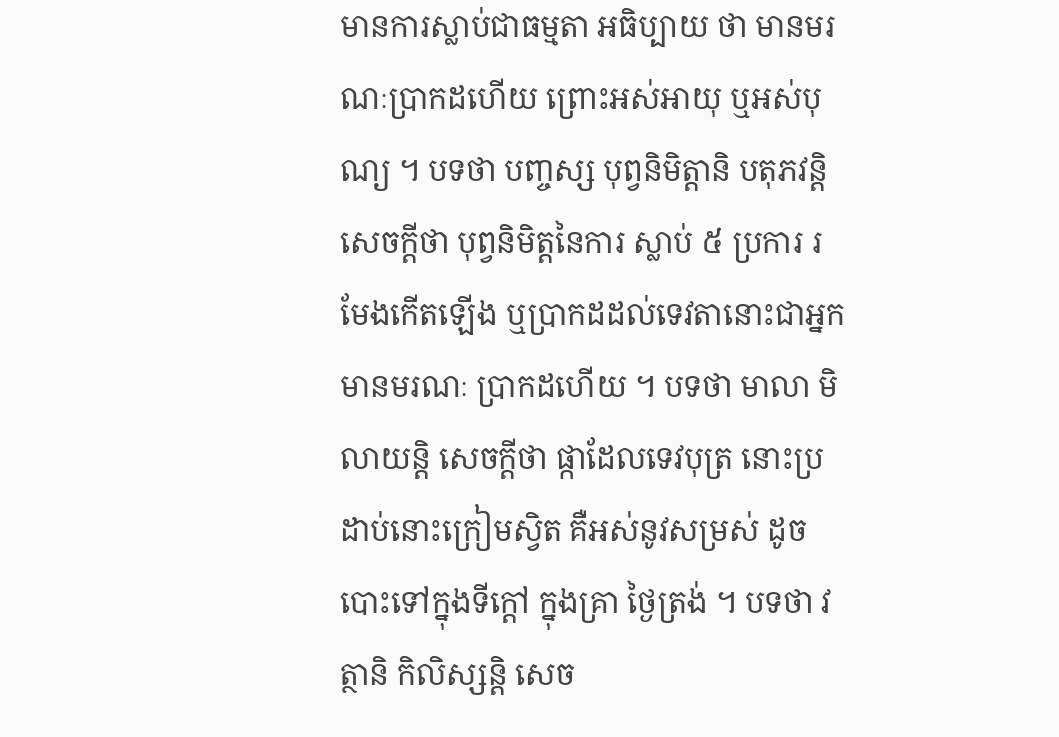មានការស្លាប់ជាធម្មតា អធិប្បាយ ថា មានមរណៈប្រាកដហើយ ព្រោះអស់អាយុ ឬអស់បុណ្យ ។ បទថា បញ្ចស្ស បុព្វនិមិត្តានិ បតុភវន្តិ សេចក្តីថា បុព្វនិមិត្តនៃការ ស្លាប់ ៥ ប្រការ រមែងកើតឡើង ឬប្រាកដដល់ទេវតានោះជាអ្នកមានមរណៈ ប្រាកដហើយ ។ បទថា មាលា មិលាយន្តិ សេចក្តីថា ផ្កាដែលទេវបុត្រ នោះប្រដាប់នោះក្រៀមស្វិត គឺអស់នូវសម្រស់ ដូចបោះទៅក្នុងទីក្តៅ ក្នុងគ្រា ថ្ងៃត្រង់ ។ បទថា វត្ថានិ កិលិស្សន្តិ សេច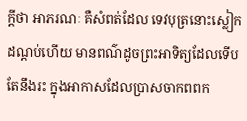ក្តីថា អាភរណៈ គឺសំពត់ដែល ទេវបុត្រនោះស្លៀកដណ្តប់ហើយ មានពណ៌ដូចព្រះអាទិត្យដែលទើបតែនឹងរះ ក្នុងអាកាសដែលប្រាសចាកពពក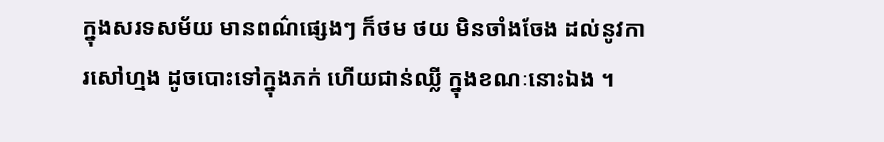ក្នុងសរទសម័យ មានពណ៌ផ្សេងៗ ក៏ថម ថយ មិនចាំងចែង ដល់នូវការសៅហ្មង ដូចបោះទៅក្នុងភក់ ហើយជាន់ឈ្លី ក្នុងខណៈនោះឯង ។